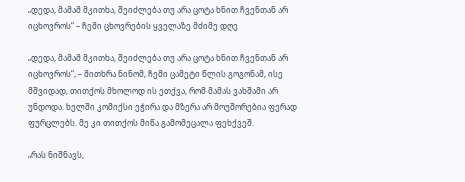„დედა, მამამ მკითხა, შეიძლება თუ არა ცოტა ხნით ჩვენთან არ იცხოვროს“ – ჩემი ცხოვრების ყველაზე მძიმე დღე

„დედა, მამამ მკითხა, შეიძლება თუ არა ცოტა ხნით ჩვენთან არ იცხოვროს“, – მითხრა ნინომ, ჩემი ცამეტი წლის გოგონამ, ისე მშვიდად, თითქოს მხოლოდ ის ეთქვა, რომ მამას ვახშამი არ უნდოდა. ხელში კომიქსი ეჭირა და მზერა არ მოუშორებია ფერად ფურცლებს. მე კი თითქოს მიწა გამომეცალა ფეხქვეშ.

„რას ნიშნავს,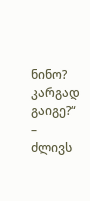ნინო? კარგად გაიგე?“ – ძლივს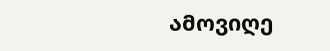ამოვიღე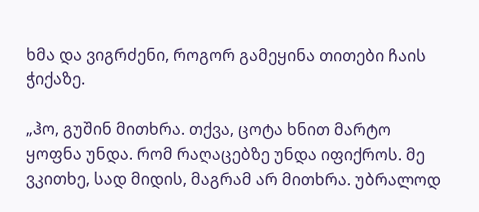ხმა და ვიგრძენი, როგორ გამეყინა თითები ჩაის ჭიქაზე.

„ჰო, გუშინ მითხრა. თქვა, ცოტა ხნით მარტო ყოფნა უნდა. რომ რაღაცებზე უნდა იფიქროს. მე ვკითხე, სად მიდის, მაგრამ არ მითხრა. უბრალოდ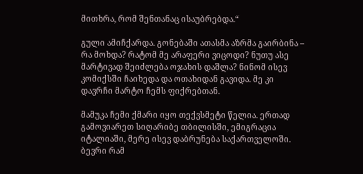მითხრა, რომ შენთანაც ისაუბრებდა.“

გული ამიჩქარდა. გონებაში ათასმა აზრმა გაირბინა – რა მოხდა? რატომ მე არაფერი ვიცოდი? ნუთუ ასე მარტივად შეიძლება ოჯახის დაშლა? ნინომ ისევ კომიქსში ჩაიხედა და ოთახიდან გავიდა. მე კი დავრჩი მარტო ჩემს ფიქრებთან.

მამუკა ჩემი ქმარი იყო თექვსმეტი წელია. ერთად გამოვიარეთ სიღარიბე თბილისში, ემიგრაცია იტალიაში, მერე ისევ დაბრუნება საქართველოში. ბევრი რამ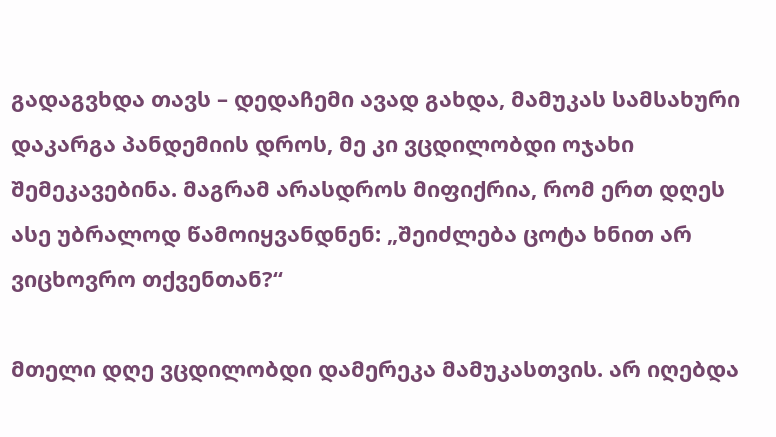გადაგვხდა თავს – დედაჩემი ავად გახდა, მამუკას სამსახური დაკარგა პანდემიის დროს, მე კი ვცდილობდი ოჯახი შემეკავებინა. მაგრამ არასდროს მიფიქრია, რომ ერთ დღეს ასე უბრალოდ წამოიყვანდნენ: „შეიძლება ცოტა ხნით არ ვიცხოვრო თქვენთან?“

მთელი დღე ვცდილობდი დამერეკა მამუკასთვის. არ იღებდა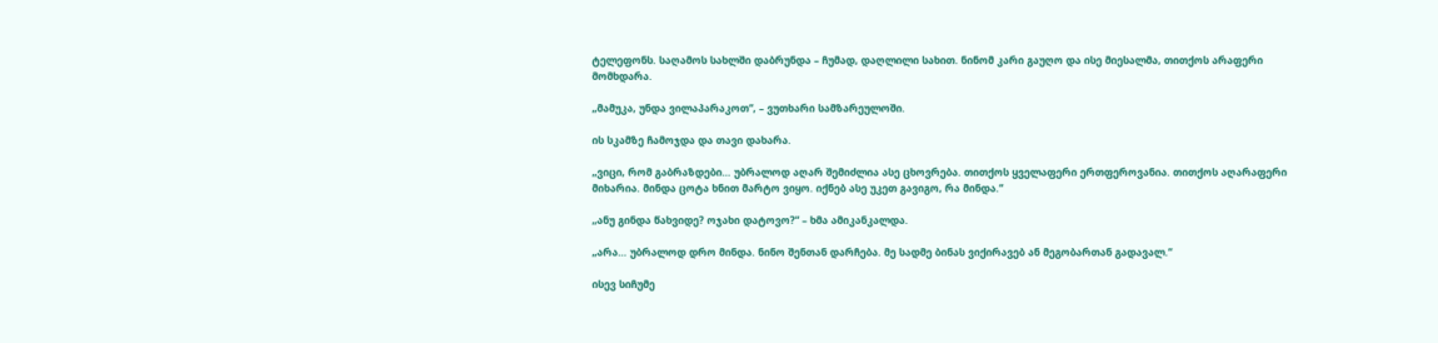ტელეფონს. საღამოს სახლში დაბრუნდა – ჩუმად, დაღლილი სახით. ნინომ კარი გაუღო და ისე მიესალმა, თითქოს არაფერი მომხდარა.

„მამუკა, უნდა ვილაპარაკოთ“, – ვუთხარი სამზარეულოში.

ის სკამზე ჩამოჯდა და თავი დახარა.

„ვიცი, რომ გაბრაზდები… უბრალოდ აღარ შემიძლია ასე ცხოვრება. თითქოს ყველაფერი ერთფეროვანია. თითქოს აღარაფერი მიხარია. მინდა ცოტა ხნით მარტო ვიყო. იქნებ ასე უკეთ გავიგო, რა მინდა.“

„ანუ გინდა წახვიდე? ოჯახი დატოვო?“ – ხმა ამიკანკალდა.

„არა… უბრალოდ დრო მინდა. ნინო შენთან დარჩება. მე სადმე ბინას ვიქირავებ ან მეგობართან გადავალ.“

ისევ სიჩუმე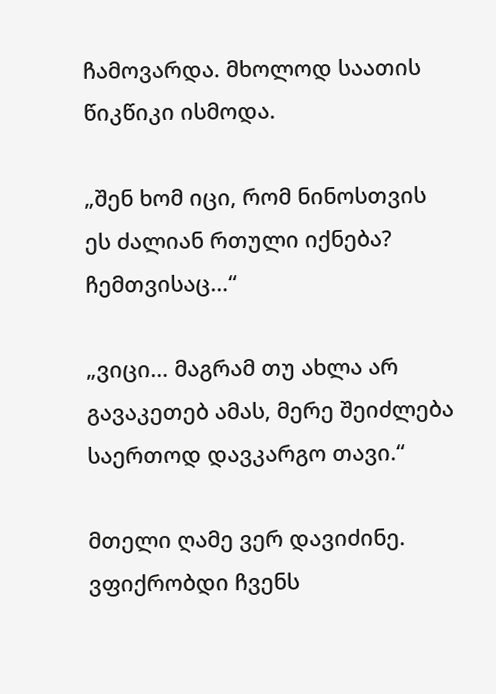ჩამოვარდა. მხოლოდ საათის წიკწიკი ისმოდა.

„შენ ხომ იცი, რომ ნინოსთვის ეს ძალიან რთული იქნება? ჩემთვისაც…“

„ვიცი… მაგრამ თუ ახლა არ გავაკეთებ ამას, მერე შეიძლება საერთოდ დავკარგო თავი.“

მთელი ღამე ვერ დავიძინე. ვფიქრობდი ჩვენს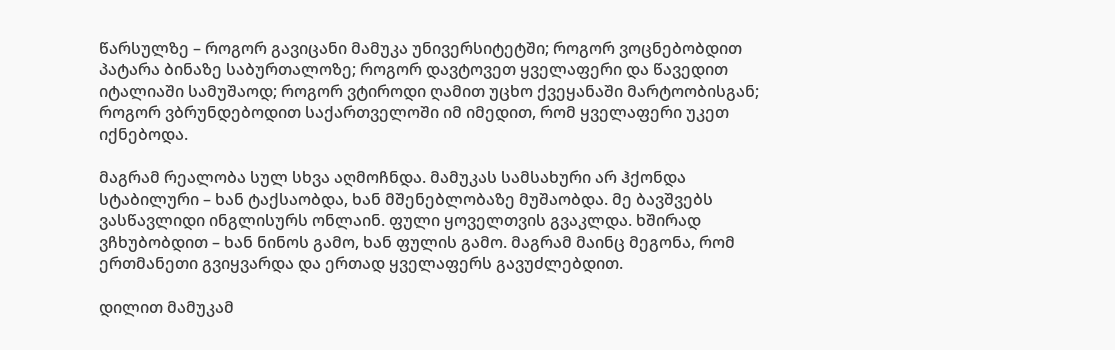წარსულზე – როგორ გავიცანი მამუკა უნივერსიტეტში; როგორ ვოცნებობდით პატარა ბინაზე საბურთალოზე; როგორ დავტოვეთ ყველაფერი და წავედით იტალიაში სამუშაოდ; როგორ ვტიროდი ღამით უცხო ქვეყანაში მარტოობისგან; როგორ ვბრუნდებოდით საქართველოში იმ იმედით, რომ ყველაფერი უკეთ იქნებოდა.

მაგრამ რეალობა სულ სხვა აღმოჩნდა. მამუკას სამსახური არ ჰქონდა სტაბილური – ხან ტაქსაობდა, ხან მშენებლობაზე მუშაობდა. მე ბავშვებს ვასწავლიდი ინგლისურს ონლაინ. ფული ყოველთვის გვაკლდა. ხშირად ვჩხუბობდით – ხან ნინოს გამო, ხან ფულის გამო. მაგრამ მაინც მეგონა, რომ ერთმანეთი გვიყვარდა და ერთად ყველაფერს გავუძლებდით.

დილით მამუკამ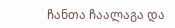ჩანთა ჩაალაგა და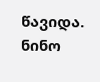წავიდა. ნინო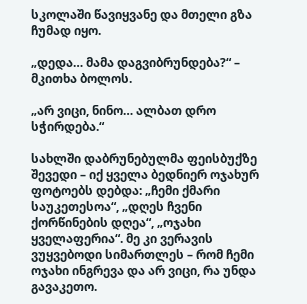სკოლაში წავიყვანე და მთელი გზა ჩუმად იყო.

„დედა… მამა დაგვიბრუნდება?“ – მკითხა ბოლოს.

„არ ვიცი, ნინო… ალბათ დრო სჭირდება.“

სახლში დაბრუნებულმა ფეისბუქზე შევედი – იქ ყველა ბედნიერ ოჯახურ ფოტოებს დებდა: „ჩემი ქმარი საუკეთესოა“, „დღეს ჩვენი ქორწინების დღეა“, „ოჯახი ყველაფერია“. მე კი ვერავის ვუყვებოდი სიმართლეს – რომ ჩემი ოჯახი ინგრევა და არ ვიცი, რა უნდა გავაკეთო.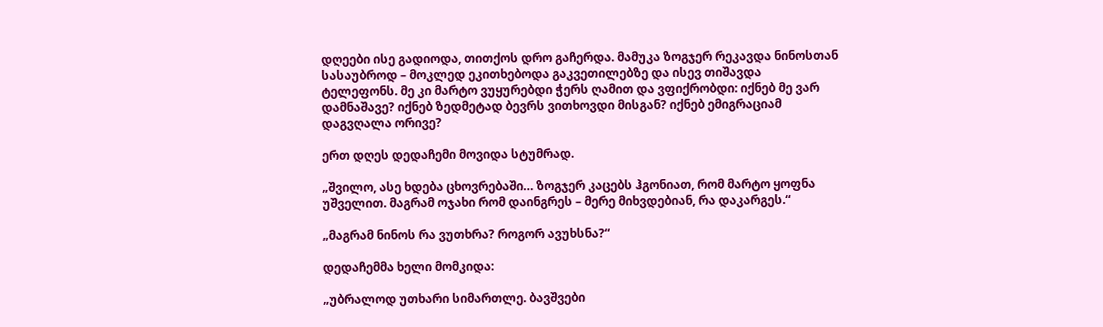დღეები ისე გადიოდა, თითქოს დრო გაჩერდა. მამუკა ზოგჯერ რეკავდა ნინოსთან სასაუბროდ – მოკლედ ეკითხებოდა გაკვეთილებზე და ისევ თიშავდა ტელეფონს. მე კი მარტო ვუყურებდი ჭერს ღამით და ვფიქრობდი: იქნებ მე ვარ დამნაშავე? იქნებ ზედმეტად ბევრს ვითხოვდი მისგან? იქნებ ემიგრაციამ დაგვღალა ორივე?

ერთ დღეს დედაჩემი მოვიდა სტუმრად.

„შვილო, ასე ხდება ცხოვრებაში… ზოგჯერ კაცებს ჰგონიათ, რომ მარტო ყოფნა უშველით. მაგრამ ოჯახი რომ დაინგრეს – მერე მიხვდებიან, რა დაკარგეს.“

„მაგრამ ნინოს რა ვუთხრა? როგორ ავუხსნა?“

დედაჩემმა ხელი მომკიდა:

„უბრალოდ უთხარი სიმართლე. ბავშვები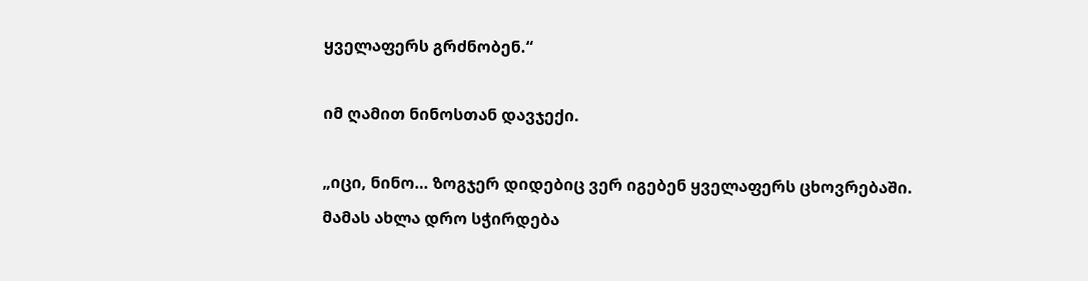ყველაფერს გრძნობენ.“

იმ ღამით ნინოსთან დავჯექი.

„იცი, ნინო… ზოგჯერ დიდებიც ვერ იგებენ ყველაფერს ცხოვრებაში. მამას ახლა დრო სჭირდება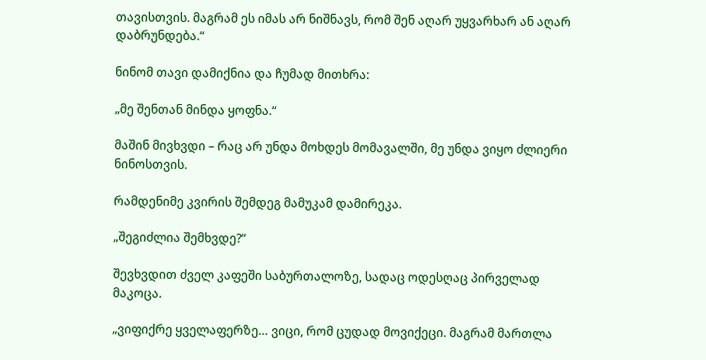თავისთვის. მაგრამ ეს იმას არ ნიშნავს, რომ შენ აღარ უყვარხარ ან აღარ დაბრუნდება.“

ნინომ თავი დამიქნია და ჩუმად მითხრა:

„მე შენთან მინდა ყოფნა.“

მაშინ მივხვდი – რაც არ უნდა მოხდეს მომავალში, მე უნდა ვიყო ძლიერი ნინოსთვის.

რამდენიმე კვირის შემდეგ მამუკამ დამირეკა.

„შეგიძლია შემხვდე?“

შევხვდით ძველ კაფეში საბურთალოზე, სადაც ოდესღაც პირველად მაკოცა.

„ვიფიქრე ყველაფერზე… ვიცი, რომ ცუდად მოვიქეცი. მაგრამ მართლა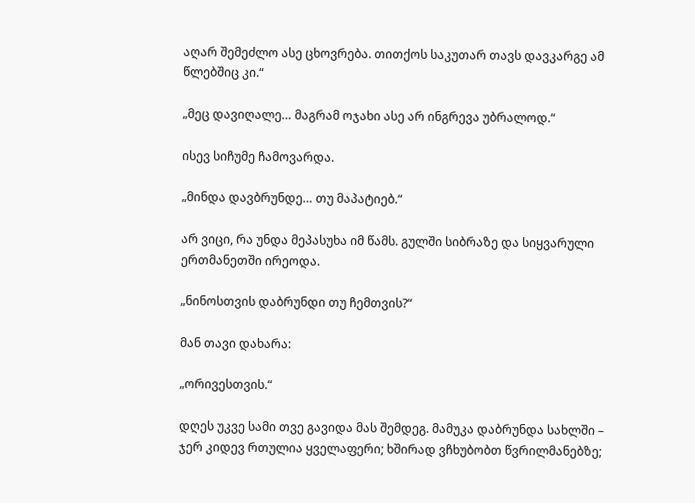აღარ შემეძლო ასე ცხოვრება. თითქოს საკუთარ თავს დავკარგე ამ წლებშიც კი.“

„მეც დავიღალე… მაგრამ ოჯახი ასე არ ინგრევა უბრალოდ.“

ისევ სიჩუმე ჩამოვარდა.

„მინდა დავბრუნდე… თუ მაპატიებ.“

არ ვიცი, რა უნდა მეპასუხა იმ წამს. გულში სიბრაზე და სიყვარული ერთმანეთში ირეოდა.

„ნინოსთვის დაბრუნდი თუ ჩემთვის?“

მან თავი დახარა:

„ორივესთვის.“

დღეს უკვე სამი თვე გავიდა მას შემდეგ. მამუკა დაბრუნდა სახლში – ჯერ კიდევ რთულია ყველაფერი; ხშირად ვჩხუბობთ წვრილმანებზე;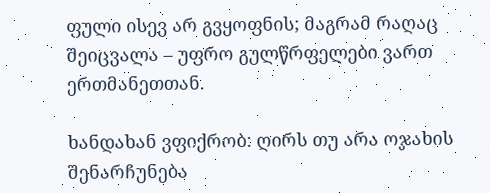ფული ისევ არ გვყოფნის; მაგრამ რაღაც შეიცვალა – უფრო გულწრფელები ვართ ერთმანეთთან.

ხანდახან ვფიქრობ: ღირს თუ არა ოჯახის შენარჩუნება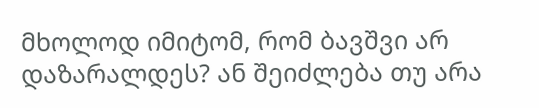მხოლოდ იმიტომ, რომ ბავშვი არ დაზარალდეს? ან შეიძლება თუ არა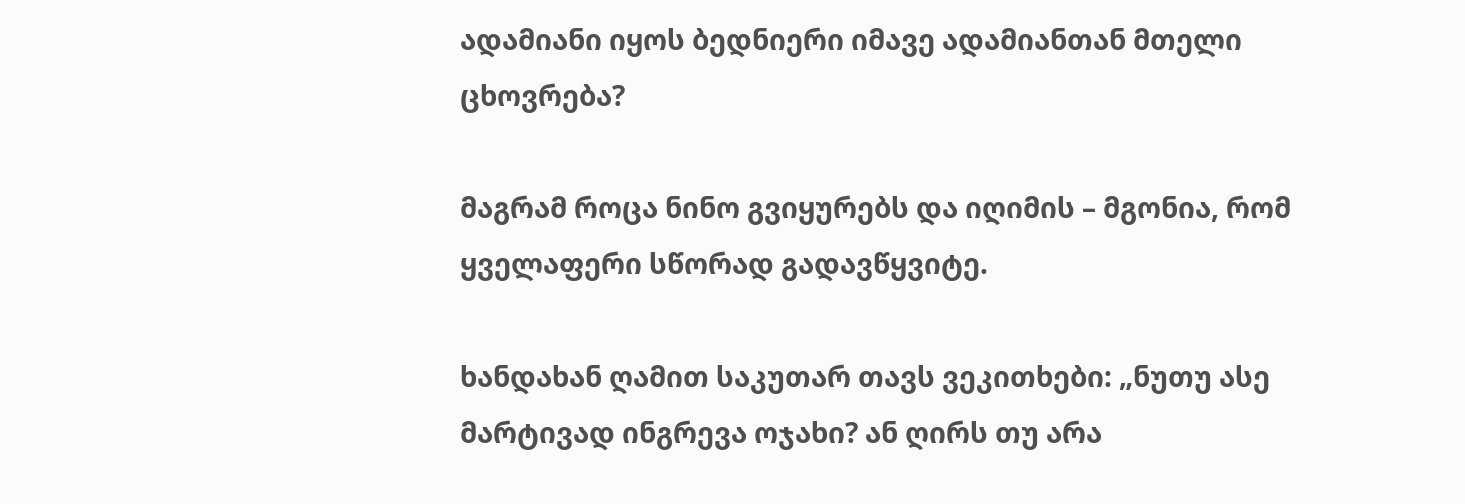ადამიანი იყოს ბედნიერი იმავე ადამიანთან მთელი ცხოვრება?

მაგრამ როცა ნინო გვიყურებს და იღიმის – მგონია, რომ ყველაფერი სწორად გადავწყვიტე.

ხანდახან ღამით საკუთარ თავს ვეკითხები: „ნუთუ ასე მარტივად ინგრევა ოჯახი? ან ღირს თუ არა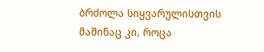ბრძოლა სიყვარულისთვის მაშინაც კი, როცა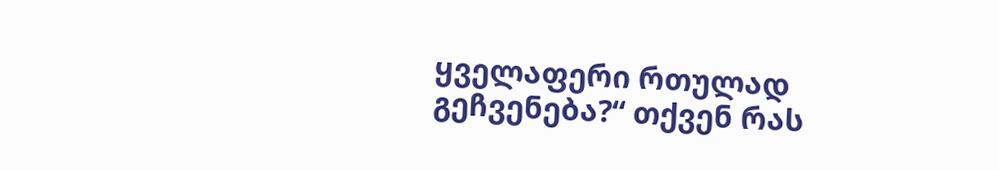ყველაფერი რთულად გეჩვენება?“ თქვენ რას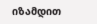იზამდით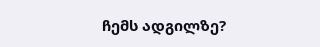ჩემს ადგილზე?